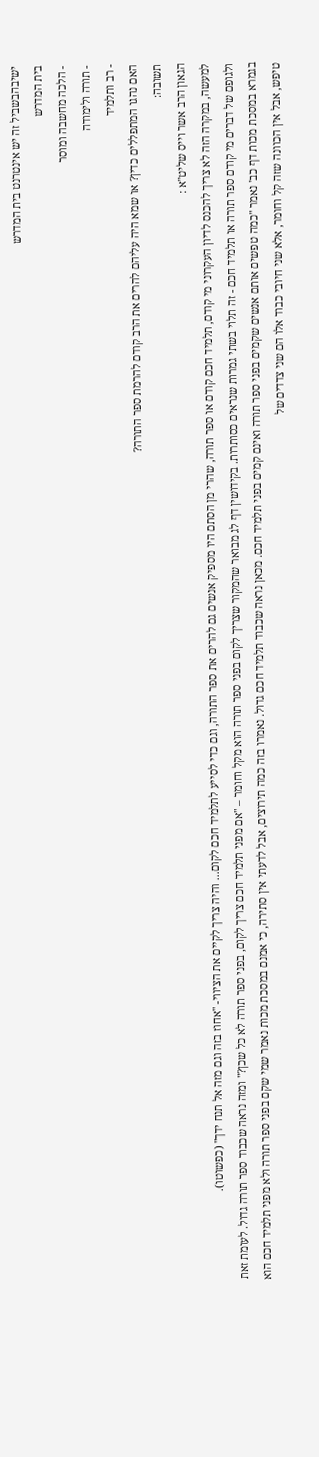ישיבהבשביל זה יש אינטרנט בית המדרש
בית המדרש
- הלכה מחשבה ומוסר
- תורה ולימודה
- רב ותלמיד
האם נהגו המתפללים כדין? או שמא היה עליהם להרים את הרב קודם להרמת ספר התורה?
תשובה:
הגאון הרב אשר וייס שליט"א :
למעשה, במקרה הזה לא צריך להכנס לדיון העקרוני מי קודם, תלמיד חכם קודם או ספר תורה, שהרי מן הסתם היו מספיק אנשים גם להרים את ספר התורה, וגם כדי לסייע לתלמיד חכם לקום... והיה צריך לקיים את הציווי- "אחוז בזה וגם מזה אל תנח ידך" (כפשוטו).
ולגופם של דברים מי קודם ספר תורה או תלמיד חכם - זה תלוי בשתי גמרות שנראים כסותרות. בקידושין דף לג מבואר שהמקור שצריך לקום בפני ספר תורה הוא מקל וחומר – "אם מפני תלמיד חכם צריך לקום, בפני ספר תורה לא כל שכן?" ומזה נראה שכבוד ספר תורה גדול. לעומת זאת בגמרא במסכת מכות דף כב' נאמר "כמה טפשים אותם אנשים שקמים בפני ספר תורה ואינם קמים בפני תלמיד חכם. מכאן נראה שכבוד תלמיד חכם גדול. נאמרו בזה כמה תירוצים, אבל לדעתי אין סתירה, כי אמנם במסכת מכות נאמר שמי שקם בפני ספר תורה ולא מפני תלמיד חכם הוא טיפש, אבל אין הכוונה שזה קל וחומר, אלא שני חיובי כבוד אלו הם שני צדדים של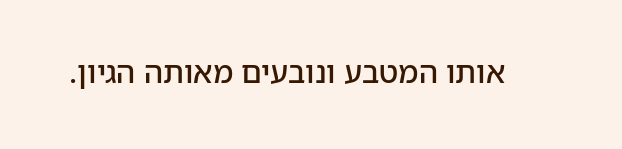אותו המטבע ונובעים מאותה הגיון.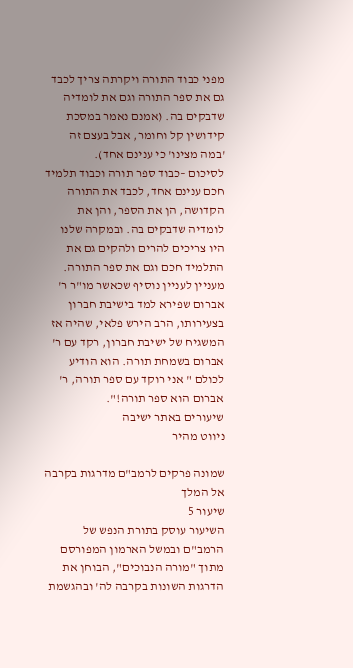מפני כבוד התורה ויקרתה צריך לכבד גם את ספר התורה וגם את לומדיה שדבקים בה. (אמנם נאמר במסכת קידושין קל וחומר, אבל בעצם זה 'במה מצינו' כי ענינם אחד).
לסיכום –כבוד ספר תורה וכבוד תלמיד חכם ענינם אחד, לכבד את התורה הקדושה, הן את הספר, והן את לומדיה שדבקים בה. ובמקרה שלנו היו צריכים להרים ולהקים גם את התלמיד חכם וגם את ספר התורה.
מעניין לעניין נוסיף שכאשר מו"ר ר' אברום שפירא למד בישיבת חברון בצעירותו, הרב הירש פלאי, שהיה אז המשגיח של ישיבת חברון, רקד עם ר' אברום בשמחת תורה. הוא הודיע לכולם " אני רוקד עם ספר תורה, ר' אברום הוא ספר תורה!".
שיעורים באתר ישיבה
ניווט מהיר

שמונה פרקים לרמב"ם מדרגות בקרבה אל המלך
שיעור 5
השיעור עוסק בתורת הנפש של הרמב"ם ובמשל הארמון המפורסם מתוך "מורה הנבוכים", הבוחן את הדרגות השונות בקרבה לה' ובהגשמת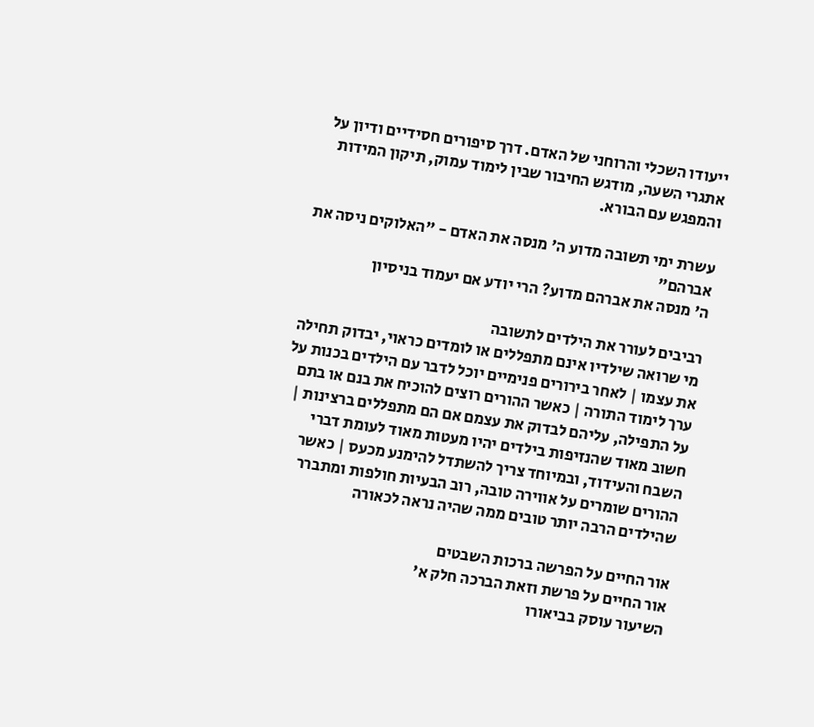ייעודו השכלי והרוחני של האדם. דרך סיפורים חסידיים ודיון על אתגרי השעה, מודגש החיבור שבין לימוד עמוק, תיקון המידות והמפגש עם הבורא.

עשרת ימי תשובה מדוע ה' מנסה את האדם - "האלוקים ניסה את אברהם"
ה' מנסה את אברהם מדוע? הרי יודע אם יעמוד בניסיון

רביבים לעורר את הילדים לתשובה
מי שרואה שילדיו אינם מתפללים או לומדים כראוי, יבדוק תחילה את עצמו | לאחר בירורים פנימיים יוכל לדבר עם הילדים בכנות על ערך לימוד התורה | כאשר ההורים רוצים להוכיח את בנם או בתם על התפילה, עליהם לבדוק את עצמם אם הם מתפללים ברצינות | חשוב מאוד שהנזיפות בילדים יהיו מעטות מאוד לעומת דברי השבח והעידוד, ובמיוחד צריך להשתדל להימנע מכעס | כאשר ההורים שומרים על אווירה טובה, רוב הבעיות חולפות ומתברר שהילדים הרבה יותר טובים ממה שהיה נראה לכאורה

אור החיים על הפרשה ברכות השבטים
אור החיים על פרשת וזאת הברכה חלק א'
השיעור עוסק בביאורו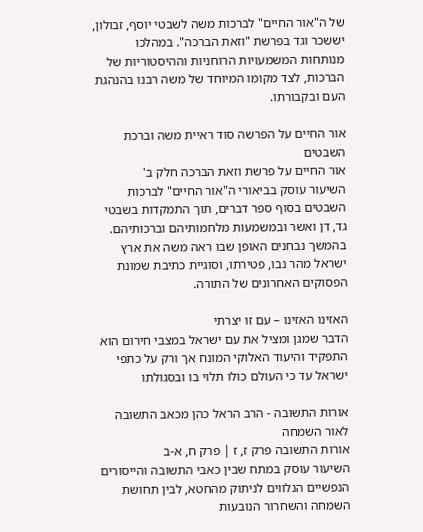של ה"אור החיים" לברכות משה לשבטי יוסף, זבולון, יששכר וגד בפרשת "וזאת הברכה". במהלכו מנותחות המשמעויות הרוחניות וההיסטוריות של הברכות, לצד מקומו המיוחד של משה רבנו בהנהגת העם ובקבורתו.

אור החיים על הפרשה סוד ראיית משה וברכת השבטים
אור החיים על פרשת וזאת הברכה חלק ב'
השיעור עוסק בביאורי ה"אור החיים" לברכות השבטים בסוף ספר דברים, תוך התמקדות בשבטי גד, דן ואשר ובמשמעות מלחמותיהם וברכותיהם. בהמשך נבחנים האופן שבו ראה משה את ארץ ישראל מהר נבו, פטירתו, וסוגיית כתיבת שמונת הפסוקים האחרונים של התורה.

האזינו האזינו – עם זו יצרתי
הדבר שמגן ומציל את עם ישראל במצבי חירום הוא התפקיד והיעוד האלוקי המונח אך ורק על כתפי ישראל עד כי העולם כולו תלוי בו ובסגולתו

אורות התשובה - הרב הראל כהן מכאב התשובה לאור השמחה
אורות התשובה פרק ז, ז | פרק ח, א-ב
השיעור עוסק במתח שבין כאבי התשובה והייסורים הנפשיים הנלווים לניתוק מהחטא, לבין תחושת השמחה והשחרור הנובעות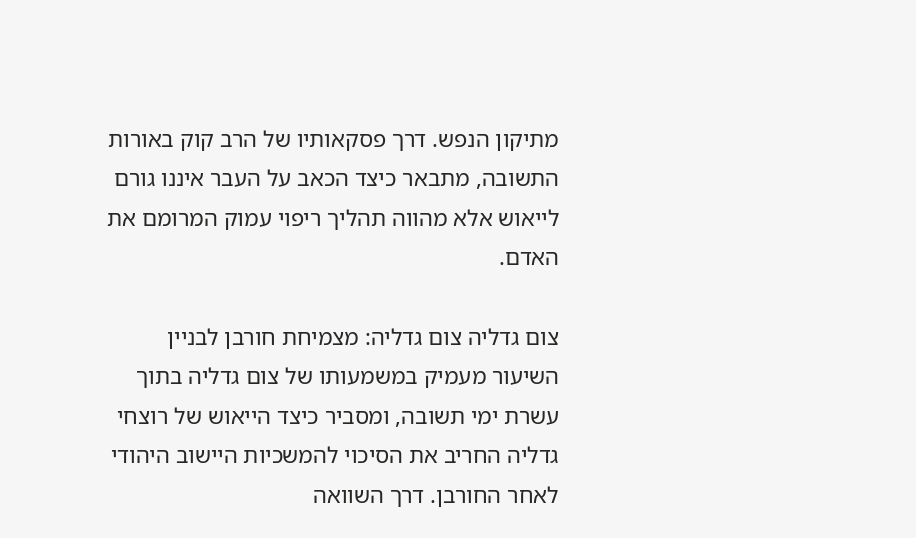מתיקון הנפש. דרך פסקאותיו של הרב קוק באורות התשובה, מתבאר כיצד הכאב על העבר איננו גורם לייאוש אלא מהווה תהליך ריפוי עמוק המרומם את האדם.

צום גדליה צום גדליה: מצמיחת חורבן לבניין
השיעור מעמיק במשמעותו של צום גדליה בתוך עשרת ימי תשובה, ומסביר כיצד הייאוש של רוצחי גדליה החריב את הסיכוי להמשכיות היישוב היהודי לאחר החורבן. דרך השוואה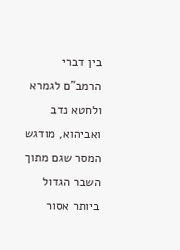בין דברי הרמב"ם לגמרא ולחטא נדב ואביהוא, מודגש המסר שגם מתוך השבר הגדול ביותר אסור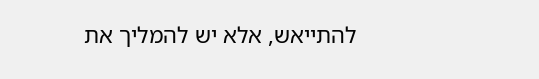להתייאש, אלא יש להמליך את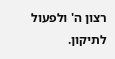רצון ה' ולפעול לתיקון.